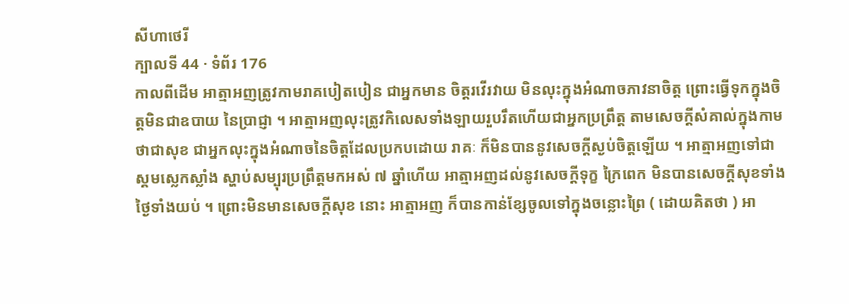សីហាថេរី
ក្បាលទី 44 · ទំព័រ 176
កាលពីដើម អាត្មាអញត្រូវកាមរាគបៀតបៀន ជាអ្នកមាន ចិត្តរវើរវាយ មិនលុះក្នុងអំណាចភាវនាចិត្ត ព្រោះធ្វើទុកក្នុងចិត្តមិនជាឧបាយ នៃប្រាជ្ញា ។ អាត្មាអញលុះត្រូវកិលេសទាំងឡាយរួបរឹតហើយជាអ្នកប្រព្រឹត្ត តាមសេចក្តីសំគាល់ក្នុងកាមថាជាសុខ ជាអ្នកលុះក្នុងអំណាចនៃចិត្តដែលប្រកបដោយ រាគៈ ក៏មិនបាននូវសេចក្តីស្ងប់ចិត្តឡើយ ។ អាត្មាអញទៅជាស្គមស្លេកស្លាំង ស្ហាប់សម្បុរប្រព្រឹត្តមកអស់ ៧ ឆ្នាំហើយ អាត្មាអញដល់នូវសេចក្តីទុក្ខ ក្រៃពេក មិនបានសេចក្តីសុខទាំងថ្ងៃទាំងយប់ ។ ព្រោះមិនមានសេចក្តីសុខ នោះ អាត្មាអញ ក៏បានកាន់ខ្សែចូលទៅក្នុងចន្លោះព្រៃ ( ដោយគិតថា ) អា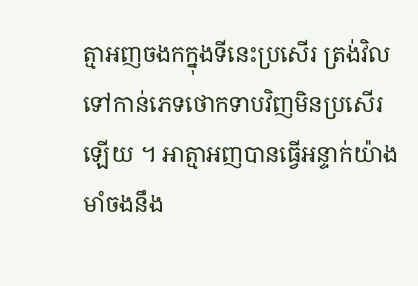ត្មាអញចងកក្នុងទីនេះប្រសើរ ត្រង់វិលទៅកាន់ភេទថោកទាបវិញមិនប្រសើរ ឡើយ ។ អាត្មាអញបានធ្វើអន្ទាក់យ៉ាងមាំចងនឹង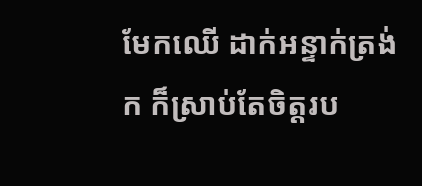មែកឈើ ដាក់អន្ទាក់ត្រង់ក ក៏ស្រាប់តែចិត្តរប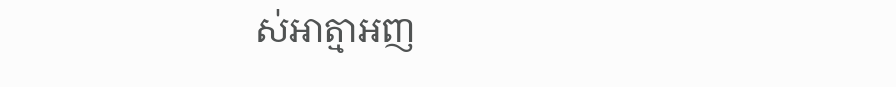ស់អាត្មាអញ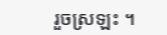រួចស្រឡះ ។